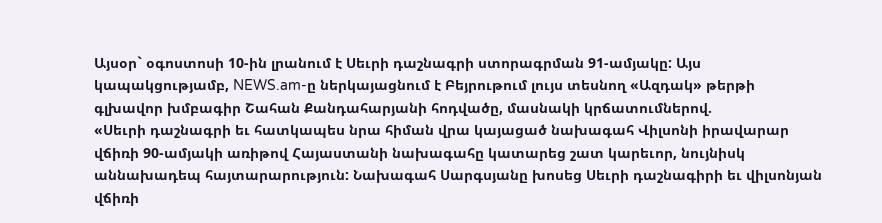Այսօր` օգոստոսի 10-ին լրանում է Սեւրի դաշնագրի ստորագրման 91-ամյակը: Այս կապակցությամբ, NEWS.am-ը ներկայացնում է Բեյրութում լույս տեսնող «Ազդակ» թերթի գլխավոր խմբագիր Շահան Քանդահարյանի հոդվածը, մասնակի կրճատումներով.
«Սեւրի դաշնագրի եւ հատկապես նրա հիման վրա կայացած նախագահ Վիլսոնի իրավարար վճիռի 90-ամյակի առիթով Հայաստանի նախագահը կատարեց շատ կարեւոր, նույնիսկ աննախադեպ հայտարարություն: Նախագահ Սարգսյանը խոսեց Սեւրի դաշնագիրի եւ վիլսոնյան վճիռի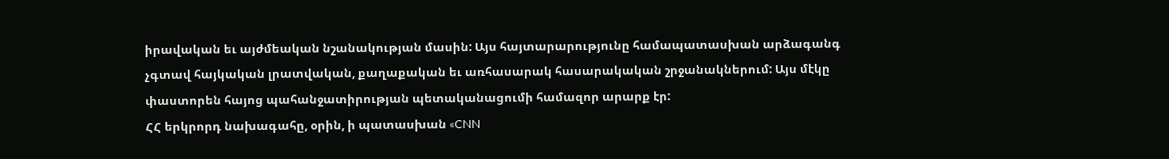իրավական եւ այժմեական նշանակության մասին: Այս հայտարարությունը համապատասխան արձագանգ չգտավ հայկական լրատվական, քաղաքական եւ առհասարակ հասարակական շրջանակներում: Այս մէկը փաստորեն հայոց պահանջատիրության պետականացումի համազոր արարք էր:
ՀՀ երկրորդ նախագահը, օրին, ի պատասխան «CNN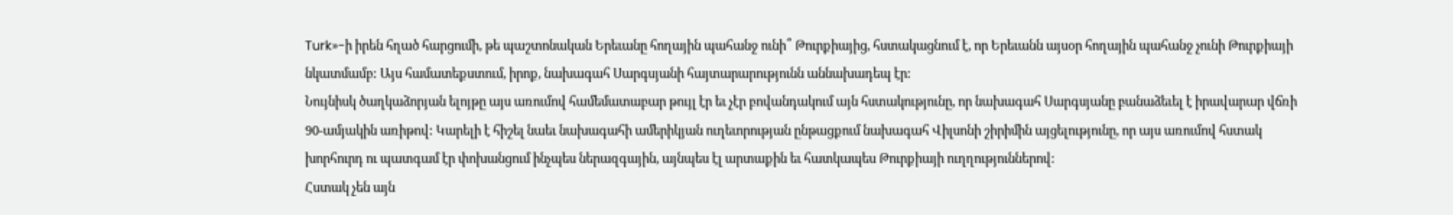Turk»-ի իրեն հղած հարցումի, թե պաշտոնական Երեւանը հողային պահանջ ունի՞ Թուրքիայից, հստակացնում է, որ Երեւանն այսօր հողային պահանջ չունի Թուրքիայի նկատմամբ: Այս համատեքստում, իրոք, նախագահ Սարգսյանի հայտարարությունն աննախադեպ էր:
Նույնիսկ ծաղկաձորյան ելոյթը այս առումով համեմատաբար թույլ էր եւ չէր բովանդակում այն հստակությունը, որ նախագահ Սարգսյանը բանաձեւել է իրավարար վճռի 90-ամյակին առիթով: Կարելի է հիշել նաեւ նախագահի ամերիկյան ուղեւորության ընթացքում նախագահ Վիլսոնի շիրիմին այցելությունը, որ այս առումով հստակ խորհուրդ ու պատգամ էր փոխանցում ինչպես ներազգային, այնպես էլ արտաքին եւ հատկապես Թուրքիայի ուղղություններով:
Հստակ չեն այն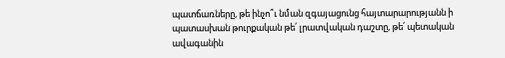պատճառները, թե ինչո՞ւ նման զգայացունց հայտարարությանն ի պատասխան թուրքական թե՛ լրատվական դաշտը, թե՛ պետական ավագանին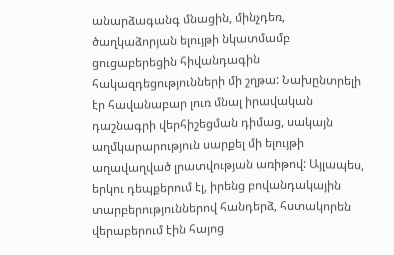անարձագանգ մնացին, մինչդեռ, ծաղկաձորյան ելույթի նկատմամբ ցուցաբերեցին հիվանդագին հակազդեցությունների մի շղթա: Նախընտրելի էր հավանաբար լուռ մնալ իրավական դաշնագրի վերհիշեցման դիմաց, սակայն աղմկարարություն սարքել մի ելույթի աղավաղված լրատվության առիթով: Այլապես, երկու դեպքերում էլ, իրենց բովանդակային տարբերություններով հանդերձ, հստակորեն վերաբերում էին հայոց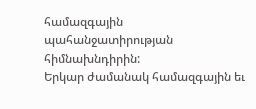համազգային պահանջատիրության հիմնախնդիրին:
Երկար ժամանակ համազգային եւ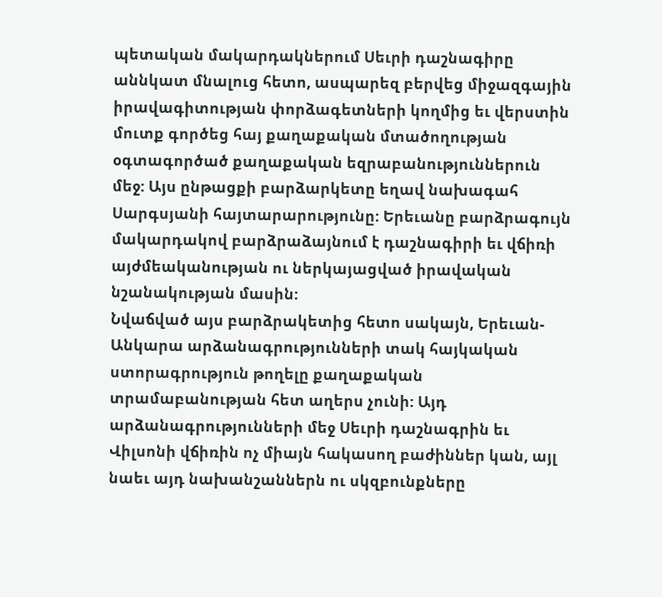պետական մակարդակներում Սեւրի դաշնագիրը աննկատ մնալուց հետո, ասպարեզ բերվեց միջազգային իրավագիտության փորձագետների կողմից եւ վերստին մուտք գործեց հայ քաղաքական մտածողության օգտագործած քաղաքական եզրաբանություններուն մեջ: Այս ընթացքի բարձարկետը եղավ նախագահ Սարգսյանի հայտարարությունը: Երեւանը բարձրագույն մակարդակով բարձրաձայնում է դաշնագիրի եւ վճիռի այժմեականության ու ներկայացված իրավական նշանակության մասին:
Նվաճված այս բարձրակետից հետո սակայն, Երեւան-Անկարա արձանագրությունների տակ հայկական ստորագրություն թողելը քաղաքական տրամաբանության հետ աղերս չունի: Այդ արձանագրությունների մեջ Սեւրի դաշնագրին եւ Վիլսոնի վճիռին ոչ միայն հակասող բաժիններ կան, այլ նաեւ այդ նախանշաններն ու սկզբունքները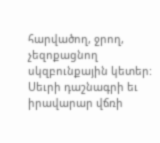հարվածող, ջրող, չեզոքացնող սկզբունքային կետեր:
Սեւրի դաշնագրի եւ իրավարար վճռի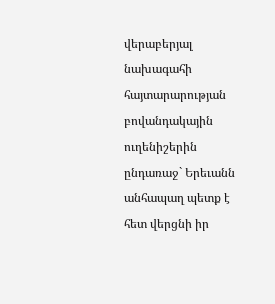վերաբերյալ նախագահի հայտարարության բովանդակային ուղենիշերին ընդառաջ` Երեւանն անհապաղ պետք է հետ վերցնի իր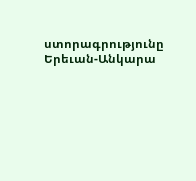ստորագրությունը Երեւան-Անկարա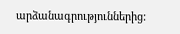արձանագրություններից: